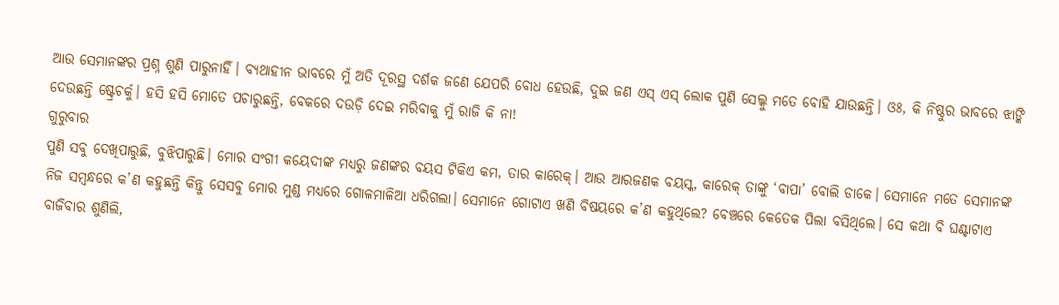ଆଉ ସେମାନଙ୍କର ପ୍ରଶ୍ନ ଶୁଣି ପାରୁନାହିଁ। ବ୍ୟଥାହୀନ ଭାବରେ ମୁଁ ଅତି ଦୂରସ୍ଥ ଦର୍ଶକ ଜଣେ ଯେପରି ବୋଧ ହେଉଛି, ଦୁଇ ଜଣ ଏସ୍ ଏସ୍ ଲୋକ ପୁଣି ସେଲ୍କୁ ମତେ ବୋହି ଯାଉଛନ୍ତି। ଓଃ, କି ନିଷ୍ଠୁର ଭାବରେ ଝାଙ୍କି ଦେଉଛନ୍ତି ଷ୍ଟ୍ରେଚର୍କୁ। ହସି ହସି ମୋତେ ପଚାରୁଛନ୍ତି, ବେକରେ ଦଉଡ଼ି ଦେଇ ମରିବାକୁ ମୁଁ ରାଜି କି ନା!
ଗୁରୁବାର
ପୁଣି ସବୁ ଦେଖିପାରୁଛି, ବୁଝିପାରୁଛି। ମୋର ସଂଗୀ କୟେଦୀଙ୍କ ମଧ୍ୟରୁ ଜଣଙ୍କର ବୟସ ଟିକିଏ କମ, ତାର କାରେକ୍। ଆଉ ଆରଜଣକ ବୟସ୍କ, କାରେକ୍ ତାଙ୍କୁ ‘ବାପା’ ବୋଲି ଡାକେ। ସେମାନେ ମତେ ସେମାନଙ୍କ ନିଜ ସମ୍ବନ୍ଧରେ କ’ଣ କହୁଛନ୍ତି କିନ୍ତୁ ସେସବୁ ମୋର ମୁଣ୍ଡ ମଧ୍ୟରେ ଗୋଳମାଳିଆ ଧରିଗଲା। ସେମାନେ ଗୋଟାଏ ଖଣି ବିଷୟରେ କ’ଣ କହୁଥିଲେ? ବେଞ୍ଚରେ କେତେକ ପିଲା ବସିଥିଲେ। ସେ କଥା ବି ଘଣ୍ଟାଟାଏ ବାଜିବାର ଶୁଣିଲି,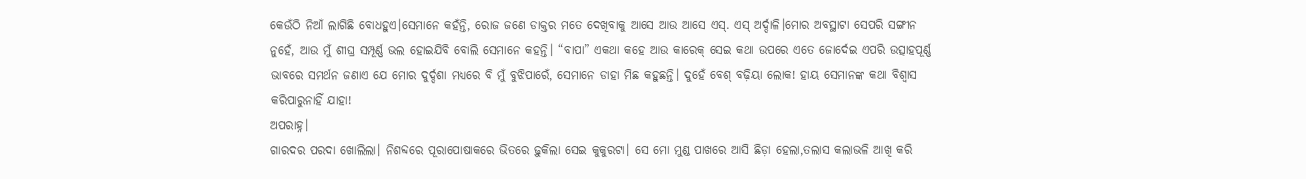କେଉଁଠି ନିଆଁ ଲାଗିଛି ବୋଧହୁଏ।ସେମାନେ କହଁନ୍ତି, ରୋଜ ଜଣେ ଡାକ୍ତର ମତେ ଦେଖିବାକୁ ଆସେ ଆଉ ଆସେ ଏସ୍. ଏସ୍ ଅର୍ଦ୍ଦାଳି।ମୋର ଅବସ୍ଥାଟା ସେପରି ସଙ୍ଗୀନ ନୁହେଁ, ଆଉ ମୁଁ ଶୀଘ୍ର ସମ୍ପୂର୍ଣ୍ଣ ଭଲ ହୋଇଯିବି ବୋଲି ସେମାନେ କହନ୍ତି। “ବାପା” ଏକଥା କହେ ଆଉ କାରେକ୍ ସେଇ କଥା ଉପରେ ଏତେ ଜୋର୍ଦେଇ ଏପରି ଉତ୍ସାହପୂର୍ଣ୍ଣ ଭାବରେ ସମର୍ଥନ ଜଣାଏ ଯେ ମୋର ଦୁର୍ଦ୍ଦଶା ମଧ୍ୟରେ ବି ମୁଁ ବୁଝିପାରେଁ, ସେମାନେ ଡାହା ମିଛ କହୁଛନ୍ତି। ଦୁହେଁ ବେଶ୍ ବଢ଼ିୟା ଲୋକ! ହାୟ ସେମାନଙ୍କ କଥା ବିଶ୍ବାସ କରିପାରୁନାହିଁ ଯାହା!
ଅପରାହ୍ନ।
ଗାରଦର ପରଦା ଖୋଲିଲା। ନିଶବ୍ଦରେ ପୂରାପୋଷାକରେ ଭିତରେ ଢ଼ୁକିଲା ସେଇ କୁକୁରଟା। ସେ ମୋ ମୁଣ୍ଡ ପାଖରେ ଆସି ଛିଡ଼ା ହେଲା,ତଲାସ କଲାଭଳି ଆଖି କରି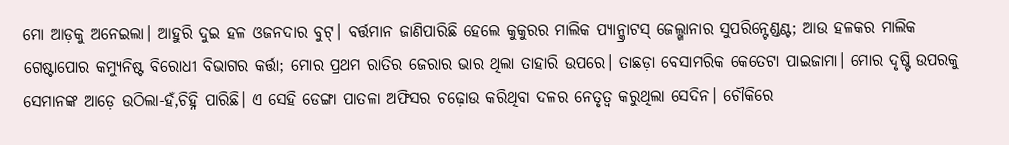ମୋ ଆଡ଼କୁ ଅନେଇଲା। ଆହୁରି ଦୁଇ ହଳ ଓଜନଦାର ବୁଟ୍। ବର୍ତ୍ତମାନ ଜାଣିପାରିଛି ହେଲେ କୁକୁରର ମାଲିକ ପ୍ୟାନ୍କ୍ରାଟସ୍ ଜେଲ୍ଖାନାର ସୁପରିନ୍ଟେଣ୍ଡଣ୍ଟ; ଆଉ ହଳକର ମାଲିକ ଗେଷ୍ଟାପୋର କମ୍ୟୁନିଷ୍ଟ ବିରୋଧୀ ବିଭାଗର କର୍ତ୍ତା; ମୋର ପ୍ରଥମ ରାତିର ଜେରାର ଭାର ଥିଲା ତାହାରି ଉପରେ। ତାଛଡ଼ା ବେସାମରିକ କେତେଟା ପାଇଜାମା। ମୋର ଦୃଷ୍ଟି ଉପରକୁ ସେମାନଙ୍କ ଆଡ଼େ ଉଠିଲା-ହଁ,ଚିହ୍ନି ପାରିଛି। ଏ ସେହି ଡେଙ୍ଗା ପାତଳା ଅଫିସର ଚଢ଼ୋଉ କରିଥିବା ଦଳର ନେତୃତ୍ବ କରୁଥିଲା ସେଦିନ। ଚୌକିରେ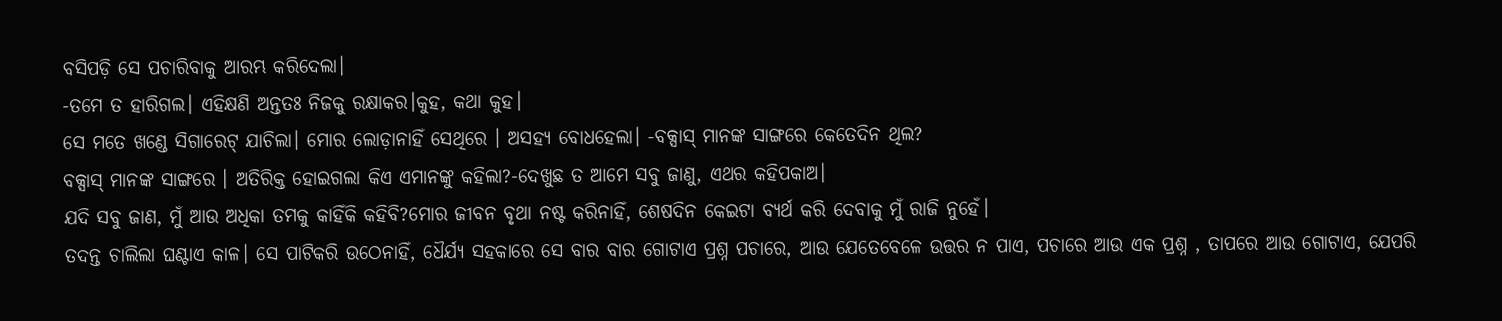ବସିପଡ଼ି ସେ ପଚାରିବାକୁ ଆରମ୍ଭ କରିଦେଲା।
-ତମେ ତ ହାରିଗଲ। ଏହିକ୍ଷଣି ଅନ୍ତତଃ ନିଜକୁ ରକ୍ଷାକର।କୁହ, କଥା କୁହ।
ସେ ମତେ ଖଣ୍ଡେ ସିଗାରେଟ୍ ଯାଚିଲା। ମୋର ଲୋଡ଼ାନାହିଁ ସେଥିରେ । ଅସହ୍ୟ ବୋଧହେଲା। -ବକ୍ସାସ୍ ମାନଙ୍କ ସାଙ୍ଗରେ କେତେଦିନ ଥିଲ?
ବକ୍ସାସ୍ ମାନଙ୍କ ସାଙ୍ଗରେ । ଅତିରିକ୍ତ ହୋଇଗଲା କିଏ ଏମାନଙ୍କୁ କହିଲା?-ଦେଖୁଛ ତ ଆମେ ସବୁ ଜାଣୁ, ଏଥର କହିପକାଅ।
ଯଦି ସବୁ ଜାଣ, ମୁଁ ଆଉ ଅଧିକା ତମକୁ କାହିଁକି କହିବି?ମୋର ଜୀବନ ବୃଥା ନଷ୍ଟ କରିନାହିଁ, ଶେଷଦିନ କେଇଟା ବ୍ୟର୍ଥ କରି ଦେବାକୁ ମୁଁ ରାଜି ନୁହେଁ।
ତଦନ୍ତ ଚାଲିଲା ଘଣ୍ଟାଏ କାଳ। ସେ ପାଟିକରି ଉଠେନାହିଁ, ଧୈର୍ଯ୍ୟ ସହକାରେ ସେ ବାର ବାର ଗୋଟାଏ ପ୍ରଶ୍ନ ପଚାରେ, ଆଉ ଯେତେବେଳେ ଉତ୍ତର ନ ପାଏ, ପଚାରେ ଆଉ ଏକ ପ୍ରଶ୍ନ , ତାପରେ ଆଉ ଗୋଟାଏ, ଯେପରି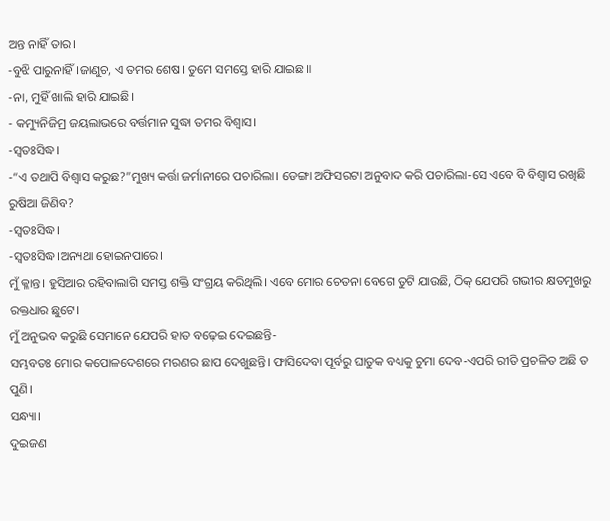ଅନ୍ତ ନାହିଁ ତାର।
-ବୁଝି ପାରୁନାହିଁ।ଜାଣୁଚ, ଏ ତମର ଶେଷ। ତୁମେ ସମସ୍ତେ ହାରି ଯାଇଛ॥
-ନା, ମୁହିଁ ଖାଲି ହାରି ଯାଇଛି।
- କମ୍ୟୁନିଜିମ୍ର ଜୟଲାଭରେ ବର୍ତ୍ତମାନ ସୁଦ୍ଧା ତମର ବିଶ୍ବାସ।
-ସ୍ବତଃସିଦ୍ଧ।
-“ଏ ତଥାପି ବିଶ୍ବାସ କରୁଛ?”ମୁଖ୍ୟ କର୍ତ୍ତା ଜର୍ମାନୀରେ ପଚାରିଲା। ଡେଙ୍ଗା ଅଫିସରଟା ଅନୁବାଦ କରି ପଚାରିଲା-ସେ ଏବେ ବି ବିଶ୍ବାସ ରଖିଛି ରୁଷିଆ ଜିଣିବ?
-ସ୍ବତଃସିଦ୍ଧ।
-ସ୍ବତଃସିଦ୍ଧ।ଅନ୍ୟଥା ହୋଇନପାରେ।
ମୁଁ କ୍ଳାନ୍ତ। ହୁସିଆର ରହିବାଲାଗି ସମସ୍ତ ଶକ୍ତି ସଂଗ୍ରୟ କରିଥିଲି। ଏବେ ମୋର ଚେତନା ବେଗେ ତୁଟି ଯାଉଛି, ଠିକ୍ ଯେପରି ଗଭୀର କ୍ଷତମୁଖରୁ ରକ୍ତଧାର ଛୁଟେ।
ମୁଁ ଅନୁଭବ କରୁଛି ସେମାନେ ଯେପରି ହାତ ବଢ଼େଇ ଦେଇଛନ୍ତି-
ସମ୍ଭବତଃ ମୋର କପୋଳଦେଶରେ ମରଣର ଛାପ ଦେଖୁଛନ୍ତି। ଫାସିଦେବା ପୂର୍ବରୁ ଘାତୁକ ବଧ୍ୟକୁ ଚୁମା ଦେବ-ଏପରି ରୀତି ପ୍ରଚଳିତ ଅଛି ତ ପୁଣି।
ସନ୍ଧ୍ୟା।
ଦୁଇଜଣ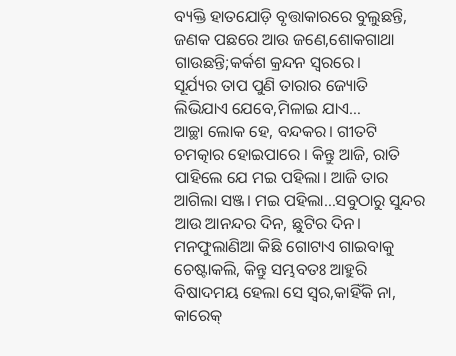ବ୍ୟକ୍ତି ହାତଯୋଡ଼ି ବୃତ୍ତାକାରରେ ବୁଲୁଛନ୍ତି, ଜଣକ ପଛରେ ଆଉ ଜଣେ,ଶୋକଗାଥା ଗାଉଛନ୍ତି;କର୍କଶ କ୍ରନ୍ଦନ ସ୍ବରରେ।
ସୂର୍ଯ୍ୟର ତାପ ପୁଣି ତାରାର ଜ୍ୟୋତି
ଲିଭିଯାଏ ଯେବେ,ମିଳାଇ ଯାଏ…
ଆଚ୍ଛା ଲୋକ ହେ, ବନ୍ଦକର। ଗୀତଟି ଚମତ୍କାର ହୋଇପାରେ । କିନ୍ତୁ ଆଜି, ରାତି ପାହିଲେ ଯେ ମଇ ପହିଲା। ଆଜି ତାର ଆଗିଲା ସଞ୍ଜ। ମଇ ପହିଲା…ସବୁଠାରୁ ସୁନ୍ଦର ଆଉ ଆନନ୍ଦର ଦିନ, ଛୁଟିର ଦିନ। ମନଫୁଲାଣିଆ କିଛି ଗୋଟାଏ ଗାଇବାକୁ ଚେଷ୍ଟାକଲି, କିନ୍ତୁ ସମ୍ଭବତଃ ଆହୁରି ବିଷାଦମୟ ହେଲା ସେ ସ୍ବର,କାହିଁକି ନା, କାରେକ୍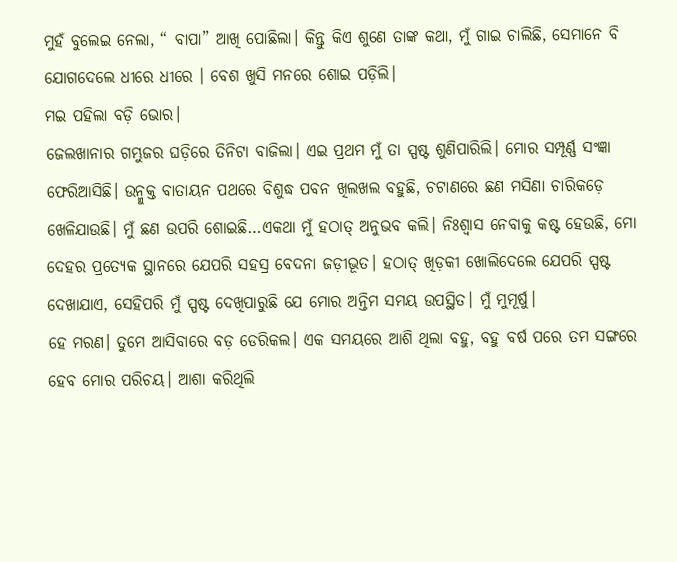ମୁହଁ ବୁଲେଇ ନେଲା, “ ବାପା” ଆଖି ପୋଛିଲା। କିନ୍ତୁ କିଏ ଶୁଣେ ତାଙ୍କ କଥା, ମୁଁ ଗାଇ ଚାଲିଛି, ସେମାନେ ବି ଯୋଗଦେଲେ ଧୀରେ ଧୀରେ । ବେଶ ଖୁସି ମନରେ ଶୋଇ ପଡ଼ିଲି।
ମଇ ପହିଲା ବଡ଼ି ଭୋର।
ଜେଲଖାନାର ଗମ୍ଭୁଜର ଘଡ଼ିରେ ତିନିଟା ବାଜିଲା। ଏଇ ପ୍ରଥମ ମୁଁ ତା ସ୍ପଷ୍ଟ ଶୁଣିପାରିଲି। ମୋର ସମ୍ପୂର୍ଣ୍ଣ ସଂଜ୍ଞା ଫେରିଆସିଛି। ଉନ୍ମୁକ୍ତ ବାତାୟନ ପଥରେ ବିଶୁଦ୍ଧ ପବନ ଖିଲଖଲ ବହୁଛି, ଚଟାଣରେ ଛଣ ମସିଣା ଚାରିକଡ଼େ ଖେଳିଯାଉଛି। ମୁଁ ଛଣ ଉପରି ଶୋଇଛି…ଏକଥା ମୁଁ ହଠାତ୍ ଅନୁଭବ କଲି। ନିଃଶ୍ବାସ ନେବାକୁ କଷ୍ଟ ହେଉଛି, ମୋ ଦେହର ପ୍ରତ୍ୟେକ ସ୍ଥାନରେ ଯେପରି ସହସ୍ର ବେଦନା ଜଡ଼ୀଭୂତ। ହଠାତ୍ ଖିଡ଼କୀ ଖୋଲିଦେଲେ ଯେପରି ସ୍ପଷ୍ଟ ଦେଖାଯାଏ, ସେହିପରି ମୁଁ ସ୍ପଷ୍ଟ ଦେଖିପାରୁଛି ଯେ ମୋର ଅନ୍ତିମ ସମୟ ଉପସ୍ଥିତ। ମୁଁ ମୁମୂର୍ଷୁ।
ହେ ମରଣ। ତୁମେ ଆସିବାରେ ବଡ଼ ଡେରିକଲ। ଏକ ସମୟରେ ଆଶି ଥିଲା ବହୁ, ବହୁ ବର୍ଷ ପରେ ତମ ସଙ୍ଗରେ ହେବ ମୋର ପରିଚୟ। ଆଶା କରିଥିଲି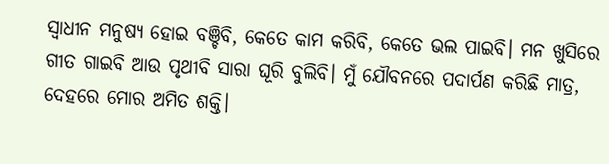ସ୍ବାଧୀନ ମନୁଷ୍ୟ ହୋଇ ବଞ୍ଚିବି, କେତେ କାମ କରିବି, କେତେ ଭଲ ପାଇବି। ମନ ଖୁସିରେ ଗୀତ ଗାଇବି ଆଉ ପୃଥୀବି ସାରା ଘୂରି ବୁଲିବି। ମୁଁ ଯୌବନରେ ପଦାର୍ପଣ କରିଛି ମାତ୍ର, ଦେହରେ ମୋର ଅମିତ ଶକ୍ତି।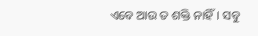ଏବେ ଆଉ ତ ଶକ୍ତି ନାହିଁ। ସବୁ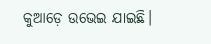କୁଆଡ଼େ ଉଭେଇ ଯାଇଛି।